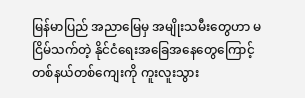မြန်မာပြည် အညာမြေမှ အမျိုးသမီးတွေဟာ မငြိမ်သက်တဲ့ နိုင်ငံရေးအခြေအနေတွေကြောင့် တစ်နယ်တစ်ကျေးကို ကူးလူးသွား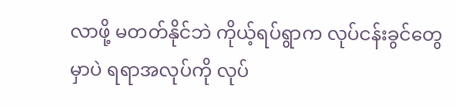လာဖို့ မတတ်နိုင်ဘဲ ကိုယ့်ရပ်ရွာက လုပ်ငန်းခွင်တွေမှာပဲ ရရာအလုပ်ကို လုပ်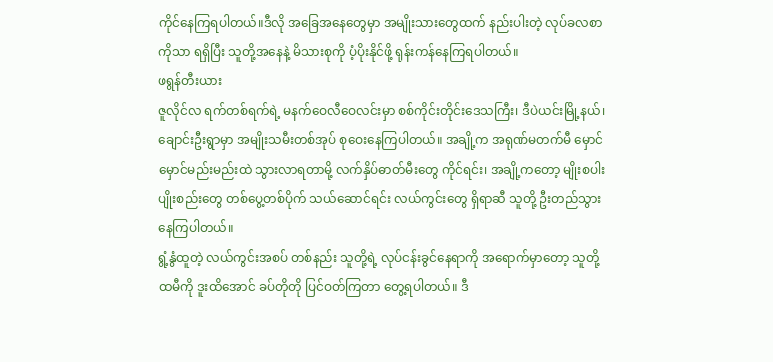ကိုင်နေကြရပါတယ်။ဒီလို အခြေအနေတွေမှာ အမျိုးသားတွေထက် နည်းပါးတဲ့ လုပ်ခလစာကိုသာ ရရှိပြီး သူတို့အနေနဲ့ မိသားစုကို ပံ့ပိုးနိုင်ဖို့ ရုန်းကန်နေကြရပါတယ်။
ဖရွန်တီးယား
ဇူလိုင်လ ရက်တစ်ရက်ရဲ့ မနက်ဝေလီဝေလင်းမှာ စစ်ကိုင်းတိုင်းဒေသကြီး၊ ဒီပဲယင်းမြို့နယ်၊ ချောင်းဦးရွာမှာ အမျိုးသမီးတစ်အုပ် စုဝေးနေကြပါတယ်။ အချို့က အရုဏ်မတက်မီ မှောင်မှောင်မည်းမည်းထဲ သွားလာရတာမို့ လက်နှိပ်ဓာတ်မီးတွေ ကိုင်ရင်း၊ အချို့ကတော့ မျိုးစပါးပျိုးစည်းတွေ တစ်ပွေ့တစ်ပိုက် သယ်ဆောင်ရင်း လယ်ကွင်းတွေ ရှိရာဆီ သူတို့ ဦးတည်သွားနေကြပါတယ်။
ရွံ့နွံထူတဲ့ လယ်ကွင်းအစပ် တစ်နည်း သူတို့ရဲ့ လုပ်ငန်းခွင်နေရာကို အရောက်မှာတော့ သူတို့ ထမီကို ဒူးထိအောင် ခပ်တိုတို ပြင်ဝတ်ကြတာ တွေ့ရပါတယ်။ ဒီ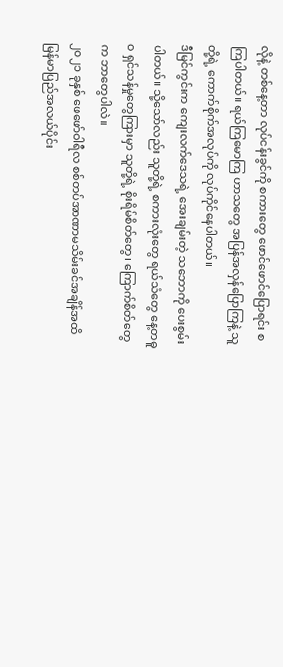လိုနဲ့ တစ်နေ့တာ လုပ်ငန်းခွင်ကို စကားတွေ ဖောင်ဖောင်ပြောရင်း စကြပါတယ်။ ရယ်ကြမောကြ ဟာသတွေ အပြန်အလှန်ပြောကြနဲ့ သူတို့ရဲ့ ကောက်စိုက်အလုပ်ကို လုပ်ကိုင်နေပါတယ်။
ဒီမြင်ကွင်းက ကျေးလက်ဒေသရဲ့ အေးချမ်းတဲ့ သဘောကို ပေးစွမ်းပါတယ်။ သို့သော်လည်း သူတို့ရဲ့ စကားလုံးတွေ ရယ်သံတွေ နေ့တဓူဝ ရှင်သန်မှုတွေကြားမှာ သူတို့ရဲ့ စိုးရိမ်စိတ်တွေ၊ ကြောက်စိတ်တွေက ဘာတွေပါလဲ။
၂၀၂၁ ခုနှစ် ဖေဖော်ဝါရီလ စစ်တပ်အာဏာမသိမ်းခင်အချိန်အထိ မြန်မာပြည်အလယ်ပိုင်း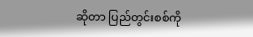ဆိုတာ ပြည်တွင်းစစ်ကို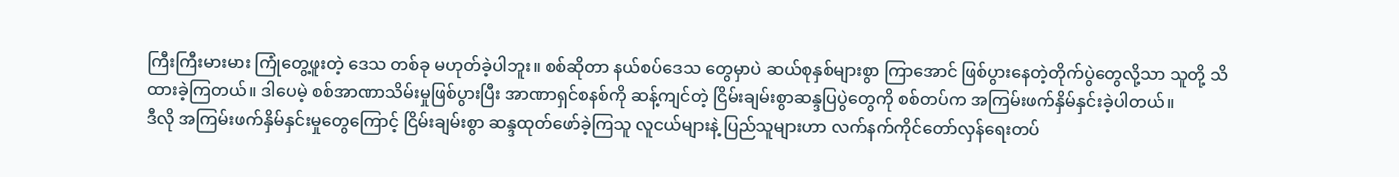ကြီးကြီးမားမား ကြုံတွေ့ဖူးတဲ့ ဒေသ တစ်ခု မဟုတ်ခဲ့ပါဘူး။ စစ်ဆိုတာ နယ်စပ်ဒေသ တွေမှာပဲ ဆယ်စုနှစ်များစွာ ကြာအောင် ဖြစ်ပွားနေတဲ့တိုက်ပွဲတွေလို့သာ သူတို့ သိထားခဲ့ကြတယ်။ ဒါပေမဲ့ စစ်အာဏာသိမ်းမှုဖြစ်ပွားပြီး အာဏာရှင်စနစ်ကို ဆန့်ကျင်တဲ့ ငြိမ်းချမ်းစွာဆန္ဒပြပွဲတွေကို စစ်တပ်က အကြမ်းဖက်နှိမ်နှင်းခဲ့ပါတယ်။
ဒီလို အကြမ်းဖက်နှိမ်နှင်းမှုတွေကြောင့် ငြိမ်းချမ်းစွာ ဆန္ဒထုတ်ဖော်ခဲ့ကြသူ လူငယ်များနဲ့ ပြည်သူများဟာ လက်နက်ကိုင်တော်လှန်ရေးတပ်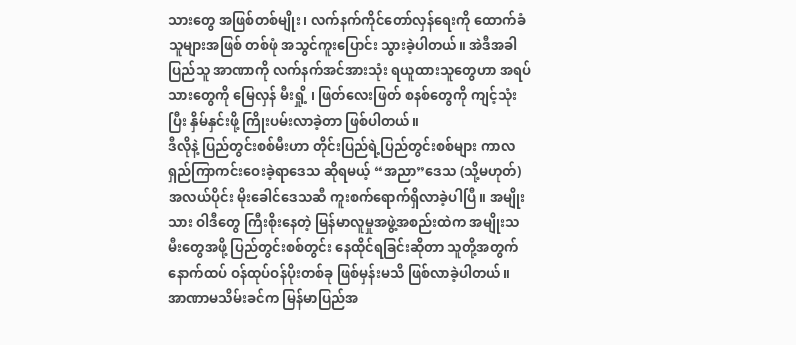သားတွေ အဖြစ်တစ်မျိုး၊ လက်နက်ကိုင်တော်လှန်ရေးကို ထောက်ခံသူများအဖြစ် တစ်ဖုံ အသွင်ကူးပြောင်း သွားခဲ့ပါတယ်။ အဲဒီအခါ ပြည်သူ အာဏာကို လက်နက်အင်အားသုံး ရယူထားသူတွေဟာ အရပ်သားတွေကို မြေလှန် မီးရှို့ ၊ ဖြတ်လေးဖြတ် စနစ်တွေကို ကျင့်သုံးပြီး နှိမ်နှင်းဖို့ ကြိုးပမ်းလာခဲ့တာ ဖြစ်ပါတယ်။
ဒီလိုနဲ့ ပြည်တွင်းစစ်မီးဟာ တိုင်းပြည်ရဲ့ပြည်တွင်းစစ်များ ကာလရှည်ကြာကင်းဝေးခဲ့ရာဒေသ ဆိုရမယ့် “အညာ”ဒေသ (သို့မဟုတ်) အလယ်ပိုင်း မိုးခေါင်ဒေသဆီ ကူးစက်ရောက်ရှိလာခဲ့ပါပြီ။ အမျိုးသား ဝါဒီတွေ ကြီးစိုးနေတဲ့ မြန်မာလူမှုအဖွဲ့အစည်းထဲက အမျိုးသမီးတွေအဖို့ ပြည်တွင်းစစ်တွင်း နေထိုင်ရခြင်းဆိုတာ သူတို့အတွက် နောက်ထပ် ဝန်ထုပ်ဝန်ပိုးတစ်ခု ဖြစ်မှန်းမသိ ဖြစ်လာခဲ့ပါတယ်။
အာဏာမသိမ်းခင်က မြန်မာပြည်အ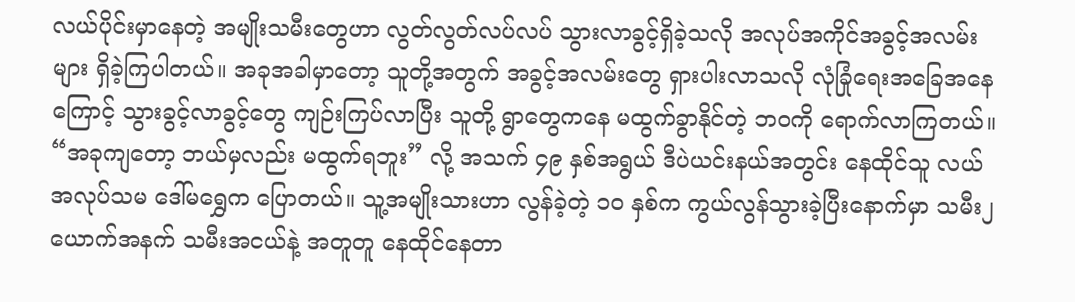လယ်ပိုင်းမှာနေတဲ့ အမျိုးသမီးတွေဟာ လွတ်လွတ်လပ်လပ် သွားလာခွင့်ရှိခဲ့သလို အလုပ်အကိုင်အခွင့်အလမ်းများ ရှိခဲ့ကြပါတယ်။ အခုအခါမှာတော့ သူတို့အတွက် အခွင့်အလမ်းတွေ ရှားပါးလာသလို လုံခြုံရေးအခြေအနေကြောင့် သွားခွင့်လာခွင့်တွေ ကျဉ်းကြပ်လာပြီး သူတို့ ရွာတွေကနေ မထွက်ခွာနိုင်တဲ့ ဘဝကို ရောက်လာကြတယ်။
“အခုကျတော့ ဘယ်မှလည်း မထွက်ရဘူး” လို့ အသက် ၄၉ နှစ်အရွယ် ဒီပဲယင်းနယ်အတွင်း နေထိုင်သူ လယ်အလုပ်သမ ဒေါ်မရွှေက ပြောတယ်။ သူ့အမျိုးသားဟာ လွန်ခဲ့တဲ့ ၁၀ နှစ်က ကွယ်လွန်သွားခဲ့ပြီးနောက်မှာ သမီး၂ ယောက်အနက် သမီးအငယ်နဲ့ အတူတူ နေထိုင်နေတာ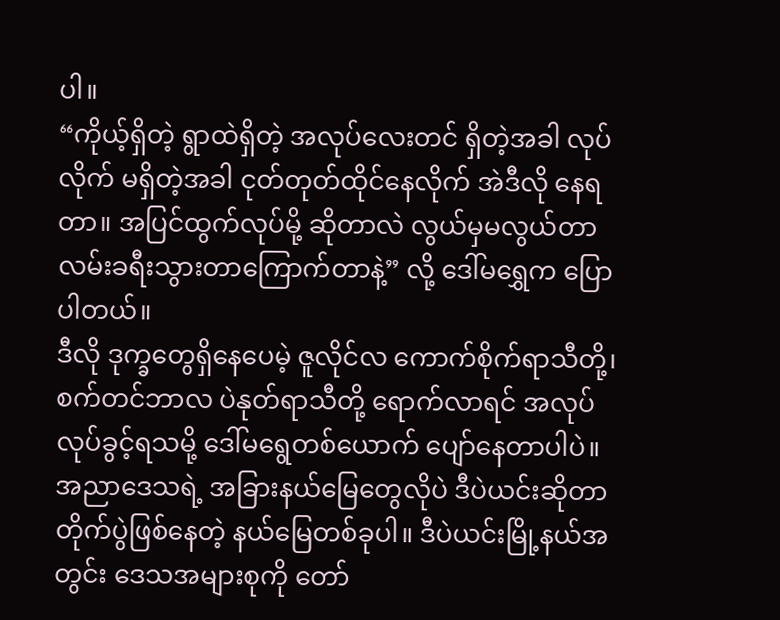ပါ။
“ကိုယ့်ရှိတဲ့ ရွာထဲရှိတဲ့ အလုပ်လေးတင် ရှိတဲ့အခါ လုပ်လိုက် မရှိတဲ့အခါ ငုတ်တုတ်ထိုင်နေလိုက် အဲဒီလို နေရတာ။ အပြင်ထွက်လုပ်မို့ ဆိုတာလဲ လွယ်မှမလွယ်တာ လမ်းခရီးသွားတာကြောက်တာနဲ့” လို့ ဒေါ်မရွှေက ပြောပါတယ်။
ဒီလို ဒုက္ခတွေရှိနေပေမဲ့ ဇူလိုင်လ ကောက်စိုက်ရာသီတို့၊ စက်တင်ဘာလ ပဲနုတ်ရာသီတို့ ရောက်လာရင် အလုပ်လုပ်ခွင့်ရသမို့ ဒေါ်မရွေတစ်ယောက် ပျော်နေတာပါပဲ။
အညာဒေသရဲ့ အခြားနယ်မြေတွေလိုပဲ ဒီပဲယင်းဆိုတာ တိုက်ပွဲဖြစ်နေတဲ့ နယ်မြေတစ်ခုပါ။ ဒီပဲယင်းမြို့နယ်အတွင်း ဒေသအများစုကို တော်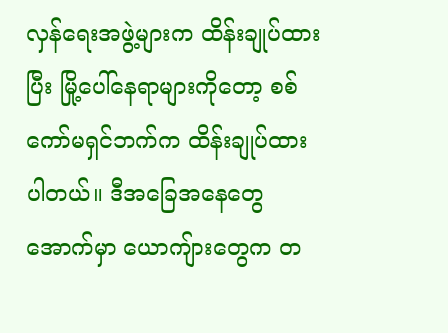လှန်ရေးအဖွဲ့များက ထိန်းချုပ်ထားပြီး မြို့ပေါ်နေရာများကိုတော့ စစ်ကော်မရှင်ဘက်က ထိန်းချုပ်ထားပါတယ်။ ဒီအခြေအနေတွေအောက်မှာ ယောကျ်ားတွေက တ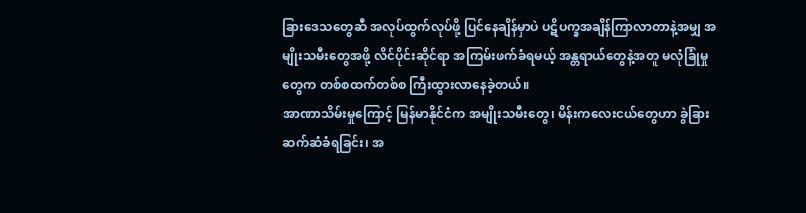ခြားဒေသတွေဆီ အလုပ်ထွက်လုပ်ဖို့ ပြင်နေချိန်မှာပဲ ပဋိပက္ခအချိန်ကြာလာတာနဲ့အမျှ အမျိုးသမီးတွေအဖို့ လိင်ပိုင်းဆိုင်ရာ အကြမ်းဖက်ခံရမယ့် အန္တရာယ်တွေနဲ့အတူ မလုံခြုံမှုတွေက တစ်စထက်တစ်စ ကြီးထွားလာနေခဲ့တယ်။
အာဏာသိမ်းမှုကြောင့် မြန်မာနိုင်ငံက အမျိုးသမီးတွေ၊ မိန်းကလေးငယ်တွေဟာ ခွဲခြားဆက်ဆံခံရခြင်း၊ အ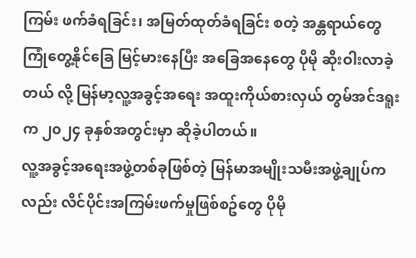ကြမ်း ဖက်ခံရခြင်း၊ အမြတ်ထုတ်ခံရခြင်း စတဲ့ အန္တရာယ်တွေ ကြုံတွေ့နိုင်ခြေ မြင့်မားနေပြီး အခြေအနေတွေ ပိုမို ဆိုးဝါးလာခဲ့တယ် လို့ မြန်မာ့လူ့အခွင့်အရေး အထူးကိုယ်စားလှယ် တွမ်အင်ဒရူးက ၂၀၂၄ ခုနှစ်အတွင်းမှာ ဆိုခဲ့ပါတယ်။
လူ့အခွင့်အရေးအဖွဲ့တစ်ခုဖြစ်တဲ့ မြန်မာအမျိုးသမီးအဖွဲ့ချုပ်ကလည်း လိင်ပိုင်းအကြမ်းဖက်မှုဖြစ်စဥ်တွေ ပိုမို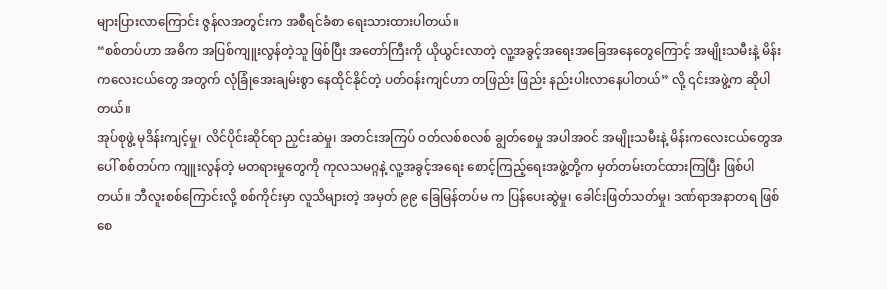များပြားလာကြောင်း ဇွန်လအတွင်းက အစီရင်ခံစာ ရေးသားထားပါတယ်။
“စစ်တပ်ဟာ အဓိက အပြစ်ကျူးလွန်တဲ့သူ ဖြစ်ပြီး အတော်ကြီးကို ယိုယွင်းလာတဲ့ လူ့အခွင့်အရေးအခြေအနေတွေကြောင့် အမျိုးသမီးနဲ့ မိန်းကလေးငယ်တွေ အတွက် လုံခြုံအေးချမ်းစွာ နေထိုင်နိုင်တဲ့ ပတ်ဝန်းကျင်ဟာ တဖြည်း ဖြည်း နည်းပါးလာနေပါတယ်” လို့ ၎င်းအဖွဲ့က ဆိုပါတယ်။
အုပ်စုဖွဲ့ မုဒိန်းကျင့်မှု၊ လိင်ပိုင်းဆိုင်ရာ ညှင်းဆဲမှု၊ အတင်းအကြပ် ဝတ်လစ်စလစ် ချွတ်စေမှု အပါအဝင် အမျိုးသမီးနဲ့ မိန်းကလေးငယ်တွေအပေါ် စစ်တပ်က ကျူးလွန်တဲ့ မတရားမှုတွေကို ကုလသမဂ္ဂနဲ့ လူ့အခွင့်အရေး စောင့်ကြည့်ရေးအဖွဲ့တို့က မှတ်တမ်းတင်ထားကြပြီး ဖြစ်ပါတယ်။ ဘီလူးစစ်ကြောင်းလို့ စစ်ကိုင်းမှာ လူသိများတဲ့ အမှတ် ၉၉ ခြေမြန်တပ်မ က ပြန်ပေးဆွဲမှု၊ ခေါင်းဖြတ်သတ်မှု၊ ဒဏ်ရာအနာတရ ဖြစ်စေ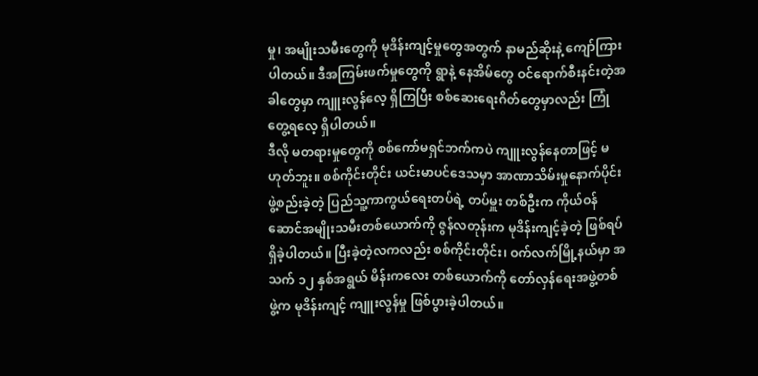မှု၊ အမျိုးသမီးတွေကို မုဒိန်းကျင့်မှုတွေအတွက် နာမည်ဆိုးနဲ့ ကျော်ကြားပါတယ်။ ဒီအကြမ်းဖက်မှုတွေကို ရွာနဲ့ နေအိမ်တွေ ဝင်ရောက်စီးနင်းတဲ့အခါတွေမှာ ကျူးလွန်လေ့ ရှိကြပြီး စစ်ဆေးရေးဂိတ်တွေမှာလည်း ကြုံတွေ့ရလေ့ ရှိပါတယ်။
ဒီလို မတရားမှုတွေကို စစ်ကော်မရှင်ဘက်ကပဲ ကျူးလွန်နေတာဖြင့် မဟုတ်ဘူး။ စစ်ကိုင်းတိုင်း ယင်းမာပင်ဒေသမှာ အာဏာသိမ်းမှုနောက်ပိုင်း ဖွဲ့စည်းခဲ့တဲ့ ပြည်သူ့ကာကွယ်ရေးတပ်ရဲ့ တပ်မှူး တစ်ဦးက ကိုယ်ဝန်ဆောင်အမျိုးသမီးတစ်ယောက်ကို ဇွန်လတုန်းက မုဒိန်းကျင့်ခဲ့တဲ့ ဖြစ်ရပ်ရှိခဲ့ပါတယ်။ ပြီးခဲ့တဲ့လကလည်း စစ်ကိုင်းတိုင်း၊ ဝက်လက်မြို့နယ်မှာ အသက် ၁၂ နှစ်အရွယ် မိန်းကလေး တစ်ယောက်ကို တော်လှန်ရေးအဖွဲ့တစ်ဖွဲ့က မုဒိန်းကျင့် ကျူးလွန်မှု ဖြစ်ပွားခဲ့ပါတယ်။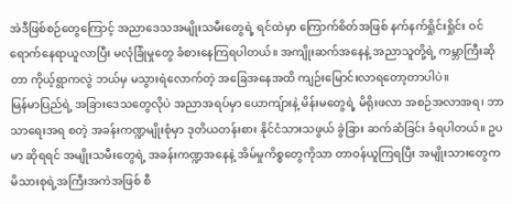အဲဒီဖြစ်စဉ်တွေကြောင့် အညာဒေသအမျိုးသမီးတွေရဲ့ ရင်ထဲမှာ ကြောက်စိတ်အဖြစ် နက်နက်ရှိုင်းရှိုင်း ဝင်ရောက်နေရာယူလာပြီး မလုံခြုံမှုတွေ ခံစားနေကြရပါတယ်။ အကျိုးဆက်အနေနဲ့ အညာသူတို့ရဲ့ ကမ္ဘာကြီးဆိုတာ ကိုယ့်ရွာကလွဲ ဘယ်မှ မသွားရဲလောက်တဲ့ အခြေအနေအထိ ကျဉ်းမြောင်းလာရတော့တာပါပဲ။
မြန်မာပြည်ရဲ့ အခြားဒေသတွေလိုပဲ အညာအရပ်မှာ ယောကျ်ားနဲ့ မိန်းမတွေရဲ့ မိရိုးဖလာ အစဉ်အလာအရ၊ ဘာသာရေးအရ စတဲ့ အခန်းကဏ္ဍမျိုးစုံမှာ ဒုတိယတန်းစား နိုင်ငံသားသဖွယ် ခွဲခြား ဆက်ဆံခြင်း ခံရပါတယ်။ ဥပမာ ဆိုရရင် အမျိုးသမီးတွေရဲ့ အခန်းကဏ္ဍအနေနဲ့ အိမ်မှုကိစ္စတွေကိုသာ တာဝန်ယူကြရပြီး အမျိုးသားတွေက မိသားစုရဲ့အကြီးအကဲအဖြစ် စီ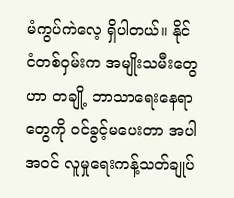မံကွပ်ကဲလေ့ ရှိပါတယ်။ နိုင်ငံတစ်ဝှမ်းက အမျိုးသမီးတွေဟာ တချို့ ဘာသာရေးနေရာတွေကို ဝင်ခွင့်မပေးတာ အပါအဝင် လူမှုရေးကန့်သတ်ချုပ်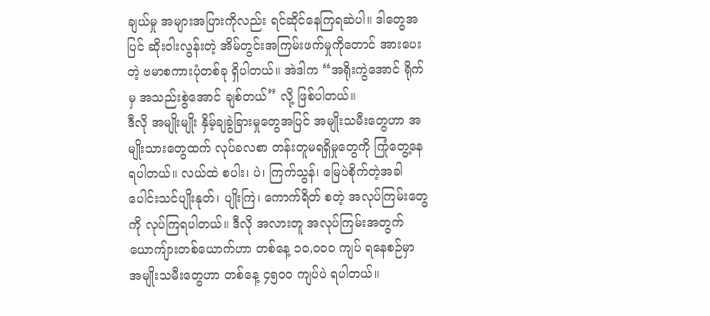ချယ်မှု အများအပြားကိုလည်း ရင်ဆိုင်နေကြရဆဲပါ။ ဒါတွေအပြင် ဆိုးဝါးလွန်းတဲ့ အိမ်တွင်းအကြမ်းဖက်မှုကိုတောင် အားပေးတဲ့ ဗမာစကားပုံတစ်ခု ရှိပါတယ်။ အဲဒါက “အရိုးကွဲအောင် ရိုက်မှ အသည်းစွဲအောင် ချစ်တယ်” လို့ ဖြစ်ပါတယ်။
ဒီလို အမျိုးမျိုး နှိမ့်ချခွဲခြားမှုတွေအပြင် အမျိုးသမီးတွေဟာ အမျိုးသားတွေထက် လုပ်ခလစာ တန်းတူမရရှိမှုတွေကို ကြုံတွေ့နေရပါတယ်။ လယ်ထဲ စပါး၊ ပဲ၊ ကြက်သွန်၊ မြေပဲစိုက်တဲ့အခါ ပေါင်းသင်ပျိုးနုတ်၊ ပျိုးကြဲ၊ ကောက်ရိတ် စတဲ့ အလုပ်ကြမ်းတွေကို လုပ်ကြရပါတယ်။ ဒီလို အလားတူ အလုပ်ကြမ်းအတွက် ယောကျ်ားတစ်ယောက်ဟာ တစ်နေ့ ၁၀,၀၀၀ ကျပ် ရနေစဉ်မှာ အမျိုးသမီးတွေဟာ တစ်နေ့ ၄၅၀၀ ကျပ်ပဲ ရပါတယ်။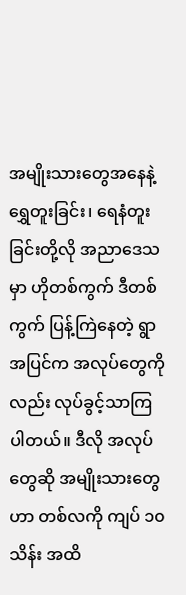အမျိုးသားတွေအနေနဲ့ ရွှေတူးခြင်း၊ ရေနံတူးခြင်းတို့လို အညာဒေသမှာ ဟိုတစ်ကွက် ဒီတစ်ကွက် ပြန့်ကြဲနေတဲ့ ရွာအပြင်က အလုပ်တွေကိုလည်း လုပ်ခွင့်သာကြပါတယ်။ ဒီလို အလုပ်တွေဆို အမျိုးသားတွေဟာ တစ်လကို ကျပ် ၁၀ သိန်း အထိ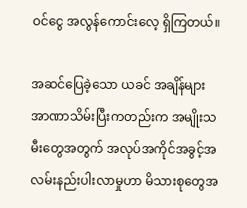ဝင်ငွေ အလွန်ကောင်းလေ့ ရှိကြတယ်။

အဆင်ပြေခဲ့သော ယခင် အချိန်များ
အာဏာသိမ်းပြီးကတည်းက အမျိုးသမီးတွေအတွက် အလုပ်အကိုင်အခွင့်အလမ်းနည်းပါးလာမှုဟာ မိသားစုတွေအ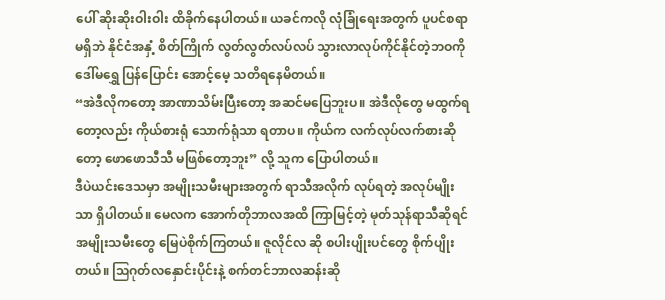ပေါ် ဆိုးဆိုးဝါးဝါး ထိခိုက်နေပါတယ်။ ယခင်ကလို လုံခြုံရေးအတွက် ပူပင်စရာ မရှိဘဲ နိုင်ငံအနှံ့ စိတ်ကြိုက် လွတ်လွတ်လပ်လပ် သွားလာလုပ်ကိုင်နိုင်တဲ့ဘဝကို ဒေါ်မရွှေ ပြန်ပြောင်း အောင့်မေ့ သတိရနေမိတယ်။
“အဲဒီလိုကတော့ အာဏာသိမ်းပြီးတော့ အဆင်မပြေဘူးပ။ အဲဒီလိုတွေ မထွက်ရတော့လည်း ကိုယ်စားရုံ သောက်ရုံသာ ရတာပ။ ကိုယ်က လက်လုပ်လက်စားဆိုတော့ ဖောဖောသီသီ မဖြစ်တော့ဘူး” လို့ သူက ပြောပါတယ်။
ဒီပဲယင်းဒေသမှာ အမျိုးသမီးများအတွက် ရာသီအလိုက် လုပ်ရတဲ့ အလုပ်မျိုးသာ ရှိပါတယ်။ မေလက အောက်တိုဘာလအထိ ကြာမြင့်တဲ့ မုတ်သုန်ရာသီဆိုရင် အမျိုးသမီးတွေ မြေပဲစိုက်ကြတယ်။ ဇူလိုင်လ ဆို စပါးပျိုးပင်တွေ စိုက်ပျိုးတယ်။ ဩဂုတ်လနှောင်းပိုင်းနဲ့ စက်တင်ဘာလဆန်းဆို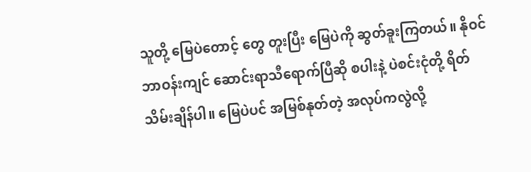သူတို့ မြေပဲတောင့် တွေ တူးပြီး မြေပဲကို ဆွတ်ခူးကြတယ်။ နိုဝင်ဘာဝန်းကျင် ဆောင်းရာသီရောက်ပြီဆို စပါးနဲ့ ပဲစင်းငုံတို့ ရိတ်သိမ်းချိန်ပါ။ မြေပဲပင် အမြစ်နုတ်တဲ့ အလုပ်ကလွဲလို့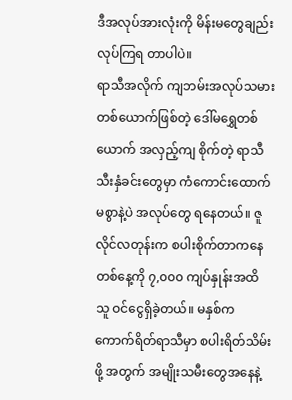ဒီအလုပ်အားလုံးကို မိန်းမတွေချည်း လုပ်ကြရ တာပါပဲ။
ရာသီအလိုက် ကျဘမ်းအလုပ်သမားတစ်ယောက်ဖြစ်တဲ့ ဒေါ်မရွှေတစ်ယောက် အလှည့်ကျ စိုက်တဲ့ ရာသီ သီးနှံခင်းတွေမှာ ကံကောင်းထောက်မစွာနဲ့ပဲ အလုပ်တွေ ရနေတယ်။ ဇူလိုင်လတုန်းက စပါးစိုက်တာကနေ တစ်နေ့ကို ၇,၀၀၀ ကျပ်နှုန်းအထိ သူ ဝင်ငွေရှိခဲ့တယ်။ မနှစ်က ကောက်ရိတ်ရာသီမှာ စပါးရိတ်သိမ်းဖို့ အတွက် အမျိုးသမီးတွေအနေနဲ့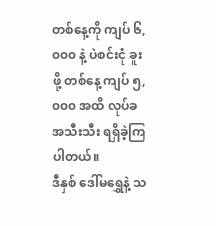တစ်နေ့ကို ကျပ် ၆,၀၀၀ နဲ့ ပဲစင်းငုံ ခူးဖို့ တစ်နေ့ ကျပ် ၅,၀၀၀ အထိ လုပ်ခအသီးသီး ရရှိခဲ့ကြပါတယ်။
ဒီနှစ် ဒေါ်မရွှေနဲ့ သ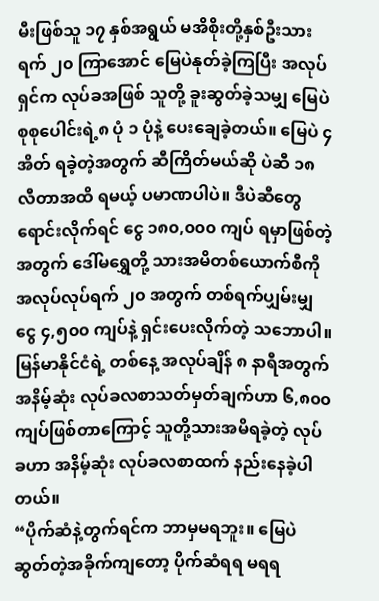မီးဖြစ်သူ ၁၇ နှစ်အရွယ် မအိစိုးတို့နှစ်ဦးသား ရက် ၂၀ ကြာအောင် မြေပဲနုတ်ခဲ့ကြပြီး အလုပ်ရှင်က လုပ်ခအဖြစ် သူတို့ ခူးဆွတ်ခဲ့သမျှ မြေပဲစုစုပေါင်းရဲ့၈ ပုံ ၁ ပုံနဲ့ ပေးချေခဲ့တယ်။ မြေပဲ ၄ အိတ် ရခဲ့တဲ့အတွက် ဆီကြိတ်မယ်ဆို ပဲဆီ ၁၈ လီတာအထိ ရမယ့် ပမာဏပါပဲ။ ဒီပဲဆီတွေ ရောင်းလိုက်ရင် ငွေ ၁၈၀,၀၀၀ ကျပ် ရမှာဖြစ်တဲ့အတွက် ဒေါ်မရွှေတို့ သားအမိတစ်ယောက်စီကို အလုပ်လုပ်ရက် ၂၀ အတွက် တစ်ရက်ပျှမ်းမျှ ငွေ ၄,၅၀၀ ကျပ်နဲ့ ရှင်းပေးလိုက်တဲ့ သဘောပါ။
မြန်မာနိုင်ငံရဲ့ တစ်နေ့ အလုပ်ချိန် ၈ နာရီအတွက် အနိမ့်ဆုံး လုပ်ခလစာသတ်မှတ်ချက်ဟာ ၆,၈၀၀ ကျပ်ဖြစ်တာကြောင့် သူတို့သားအမိရခဲ့တဲ့ လုပ်ခဟာ အနိမ့်ဆုံး လုပ်ခလစာထက် နည်းနေခဲ့ပါတယ်။
“ပိုက်ဆံနဲ့တွက်ရင်က ဘာမှမရဘူး။ မြေပဲဆွတ်တဲ့အခိုက်ကျတော့ ပိုက်ဆံရရ မရရ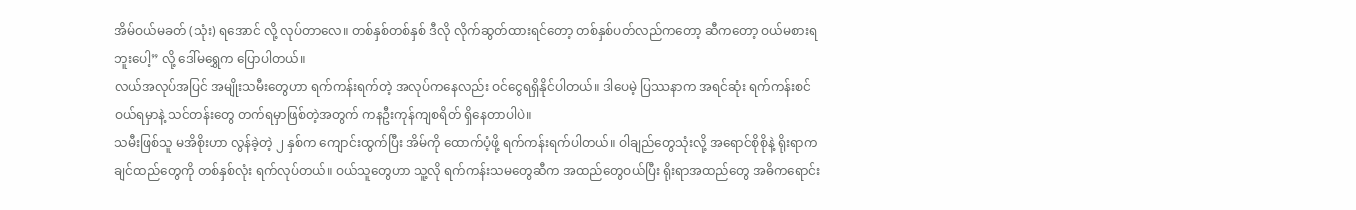အိမ်ဝယ်မခတ် (သုံး) ရအောင် လို့ လုပ်တာလေ။ တစ်နှစ်တစ်နှစ် ဒီလို လိုက်ဆွတ်ထားရင်တော့ တစ်နှစ်ပတ်လည်ကတော့ ဆီကတော့ ဝယ်မစားရဘူးပေါ့” လို့ ဒေါ်မရွှေက ပြောပါတယ်။
လယ်အလုပ်အပြင် အမျိုးသမီးတွေဟာ ရက်ကန်းရက်တဲ့ အလုပ်ကနေလည်း ဝင်ငွေရရှိနိုင်ပါတယ်။ ဒါပေမဲ့ ပြဿနာက အရင်ဆုံး ရက်ကန်းစင်ဝယ်ရမှာနဲ့ သင်တန်းတွေ တက်ရမှာဖြစ်တဲ့အတွက် ကနဦးကုန်ကျစရိတ် ရှိနေတာပါပဲ။
သမီးဖြစ်သူ မအိစိုးဟာ လွန်ခဲ့တဲ့ ၂ နှစ်က ကျောင်းထွက်ပြီး အိမ်ကို ထောက်ပံ့ဖို့ ရက်ကန်းရက်ပါတယ်။ ဝါချည်တွေသုံးလို့ အရောင်စိုစိုနဲ့ ရိုးရာကချင်ထည်တွေကို တစ်နှစ်လုံး ရက်လုပ်တယ်။ ဝယ်သူတွေဟာ သူ့လို ရက်ကန်းသမတွေဆီက အထည်တွေဝယ်ပြီး ရိုးရာအထည်တွေ အဓိကရောင်း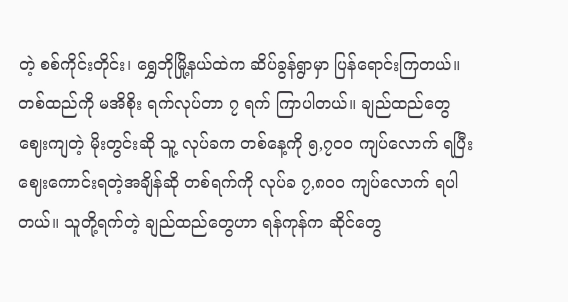တဲ့ စစ်ကိုင်းတိုင်း၊ ရွှေဘိုမြို့နယ်ထဲက ဆိပ်ခွန်ရွာမှာ ပြန်ရောင်းကြတယ်။
တစ်ထည်ကို မအိစိုး ရက်လုပ်တာ ၇ ရက် ကြာပါတယ်။ ချည်ထည်တွေ ဈေးကျတဲ့ မိုးတွင်းဆို သူ့ လုပ်ခက တစ်နေ့ကို ၅,၇၀၀ ကျပ်လောက် ရပြီး ဈေးကောင်းရတဲ့အချိန်ဆို တစ်ရက်ကို လုပ်ခ ၇,၈၀၀ ကျပ်လောက် ရပါတယ်။ သူတို့ရက်တဲ့ ချည်ထည်တွေဟာ ရန်ကုန်က ဆိုင်တွေ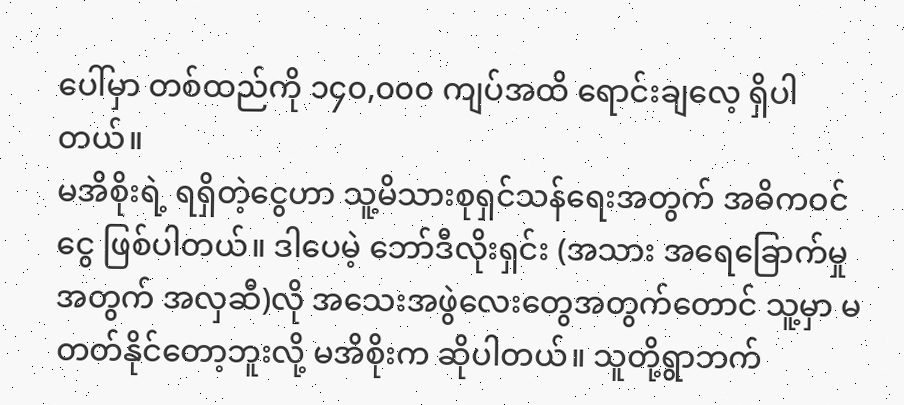ပေါ်မှာ တစ်ထည်ကို ၁၄၀,၀၀၀ ကျပ်အထိ ရောင်းချလေ့ ရှိပါတယ်။
မအိစိုးရဲ့ ရရှိတဲ့ငွေဟာ သူ့မိသားစုရှင်သန်ရေးအတွက် အဓိကဝင်ငွေ ဖြစ်ပါတယ်။ ဒါပေမဲ့ ဘော်ဒီလိုးရှင်း (အသား အရေခြောက်မှုအတွက် အလှဆီ)လို အသေးအဖွဲလေးတွေအတွက်တောင် သူ့မှာ မတတ်နိုင်တော့ဘူးလို့ မအိစိုးက ဆိုပါတယ်။ သူတို့ရွာဘက်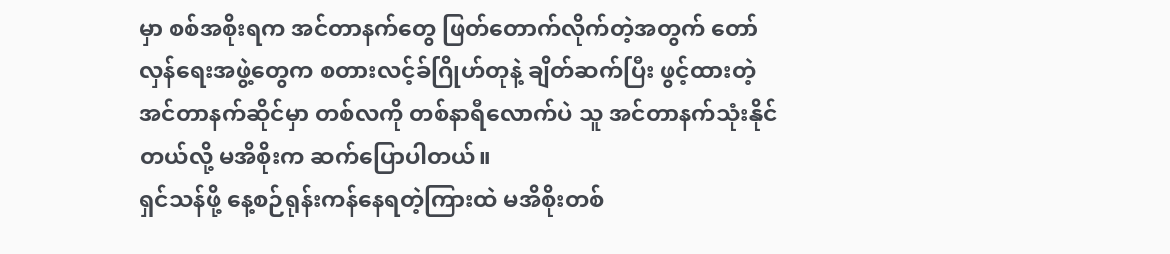မှာ စစ်အစိုးရက အင်တာနက်တွေ ဖြတ်တောက်လိုက်တဲ့အတွက် တော်လှန်ရေးအဖွဲ့တွေက စတားလင့်ခ်ဂြိုဟ်တုနဲ့ ချိတ်ဆက်ပြီး ဖွင့်ထားတဲ့ အင်တာနက်ဆိုင်မှာ တစ်လကို တစ်နာရီလောက်ပဲ သူ အင်တာနက်သုံးနိုင်တယ်လို့ မအိစိုးက ဆက်ပြောပါတယ်။
ရှင်သန်ဖို့ နေ့စဉ်ရုန်းကန်နေရတဲ့ကြားထဲ မအိစိုးတစ်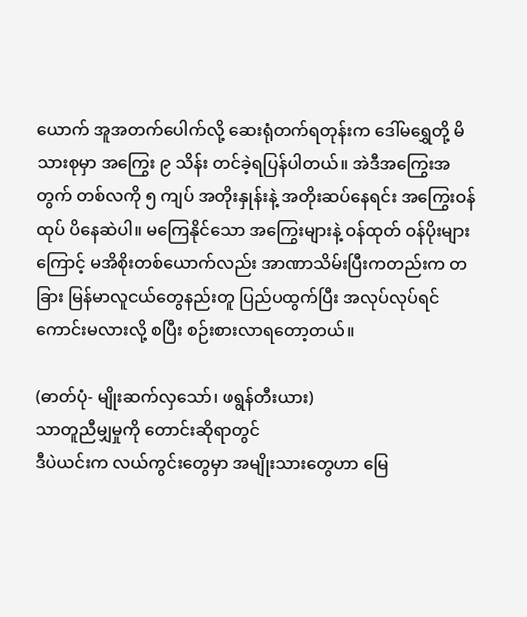ယောက် အူအတက်ပေါက်လို့ ဆေးရုံတက်ရတုန်းက ဒေါ်မရွှေတို့ မိသားစုမှာ အကြွေး ၉ သိန်း တင်ခဲ့ရပြန်ပါတယ်။ အဲဒီအကြွေးအတွက် တစ်လကို ၅ ကျပ် အတိုးနှုန်းနဲ့ အတိုးဆပ်နေရင်း အကြွေးဝန်ထုပ် ပိနေဆဲပါ။ မကြေနိုင်သော အကြွေးများနဲ့ ဝန်ထုတ် ဝန်ပိုးများကြောင့် မအိစိုးတစ်ယောက်လည်း အာဏာသိမ်းပြီးကတည်းက တခြား မြန်မာလူငယ်တွေနည်းတူ ပြည်ပထွက်ပြီး အလုပ်လုပ်ရင် ကောင်းမလားလို့ စပြီး စဉ်းစားလာရတော့တယ်။

(ဓာတ်ပုံ- မျိုးဆက်လှသော်၊ ဖရွန်တီးယား)
သာတူညီမျှမှုကို တောင်းဆိုရာတွင်
ဒီပဲယင်းက လယ်ကွင်းတွေမှာ အမျိုးသားတွေဟာ မြေ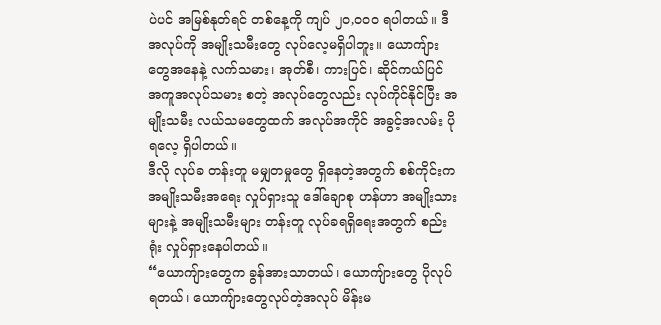ပဲပင် အမြစ်နုတ်ရင် တစ်နေ့ကို ကျပ် ၂၀,၀၀၀ ရပါတယ်။ ဒီအလုပ်ကို အမျိုးသမီးတွေ လုပ်လေ့မရှိပါဘူး။ ယောကျ်ားတွေအနေနဲ့ လက်သမား၊ အုတ်စီ၊ ကားပြင်၊ ဆိုင်ကယ်ပြင် အကူအလုပ်သမား စတဲ့ အလုပ်တွေလည်း လုပ်ကိုင်နိုင်ပြီး အမျိုးသမီး လယ်သမတွေထက် အလုပ်အကိုင် အခွင့်အလမ်း ပိုရလေ့ ရှိပါတယ်။
ဒီလို လုပ်ခ တန်းတူ မမျှတမှုတွေ ရှိနေတဲ့အတွက် စစ်ကိုင်းက အမျိုးသမီးအရေး လှုပ်ရှားသူ ဒေါ်ချောစု ဟန်ဟာ အမျိုးသားများနဲ့ အမျိုးသမီးများ တန်းတူ လုပ်ခရရှိရေးအတွက် စည်းရုံး လှုပ်ရှားနေပါတယ်။
“ယောကျ်ားတွေက ခွန်အားသာတယ်၊ ယောကျ်ားတွေ ပိုလုပ်ရတယ်၊ ယောကျ်ားတွေလုပ်တဲ့အလုပ် မိန်းမ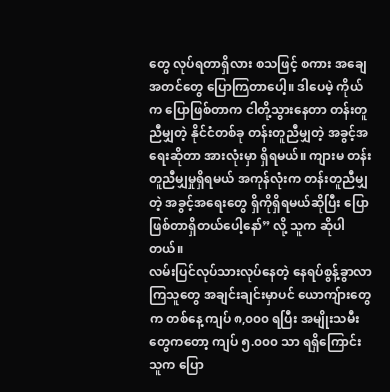တွေ လုပ်ရတာရှိလား စသဖြင့် စကား အချေအတင်တွေ ပြောကြတာပေါ့။ ဒါပေမဲ့ ကိုယ်က ပြောဖြစ်တာက ငါတို့သွားနေတာ တန်းတူညီမျှတဲ့ နိုင်ငံတစ်ခု တန်းတူညီမျှတဲ့ အခွင့်အရေးဆိုတာ အားလုံးမှာ ရှိရမယ်။ ကျားမ တန်းတူညီမျှမှုရှိရမယ် အကုန်လုံးက တန်းတူညီမျှတဲ့ အခွင့်အရေးတွေ ရှိကိုရှိရမယ်ဆိုပြီး ပြောဖြစ်တာရှိတယ်ပေါ့နော်” လို့ သူက ဆိုပါတယ်။
လမ်းပြင်လုပ်သားလုပ်နေတဲ့ နေရပ်စွန့်ခွာလာကြသူတွေ အချင်းချင်းမှာပင် ယောကျ်ားတွေက တစ်နေ့ ကျပ် ၈,၀၀၀ ရပြီး အမျိုးသမီးတွေကတော့ ကျပ် ၅.၀၀၀ သာ ရရှိကြောင်း သူက ပြော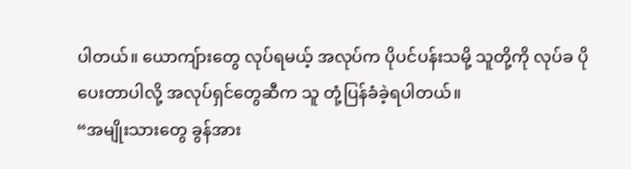ပါတယ်။ ယောကျ်ားတွေ လုပ်ရမယ့် အလုပ်က ပိုပင်ပန်းသမို့ သူတို့ကို လုပ်ခ ပိုပေးတာပါလို့ အလုပ်ရှင်တွေဆီက သူ တုံ့ပြန်ခံခဲ့ရပါတယ်။
“အမျိုးသားတွေ ခွန်အား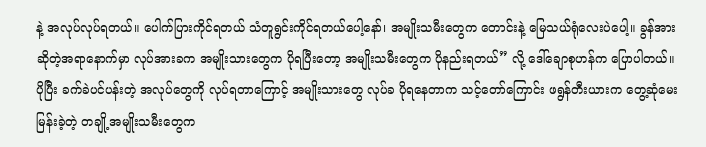နဲ့ အလုပ်လုပ်ရတယ်။ ပေါက်ပြားကိုင်ရတယ် သံတူရွင်းကိုင်ရတယ်ပေါ့နော်၊ အမျိုးသမီးတွေက တောင်းနဲ့ မြေသယ်ရုံလေးပဲပေါ့။ ခွန်အားဆိုတဲ့အရာနောက်မှာ လုပ်အားခက အမျိုးသားတွေက ပိုရပြီးတော့ အမျိုးသမီးတွေက ပိုနည်းရတယ်” လို့ ဒေါ်ချောစုဟန်က ပြောပါတယ်။
ပိုပြီး ခက်ခဲပင်ပန်းတဲ့ အလုပ်တွေကို လုပ်ရတာကြောင့် အမျိုးသားတွေ လုပ်ခ ပိုရနေတာက သင့်တော်ကြောင်း ဖရွန်တီးယားက တွေ့ဆုံမေးမြန်းခဲ့တဲ့ တချို့အမျိုးသမီးတွေက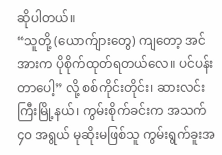ဆိုပါတယ်။
“သူတို့ (ယောက်ျားတွေ) ကျတော့ အင်အားက ပိုစိုက်ထုတ်ရတယ်လေ။ ပင်ပန်းတာပေါ့” လို့ စစ်ကိုင်းတိုင်း၊ ဆားလင်းကြီးမြို့နယ်၊ ကွမ်းစိုက်ခင်းက အသက် ၄၀ အရွယ် မုဆိုးမဖြစ်သူ ကွမ်းရွက်ခူးအ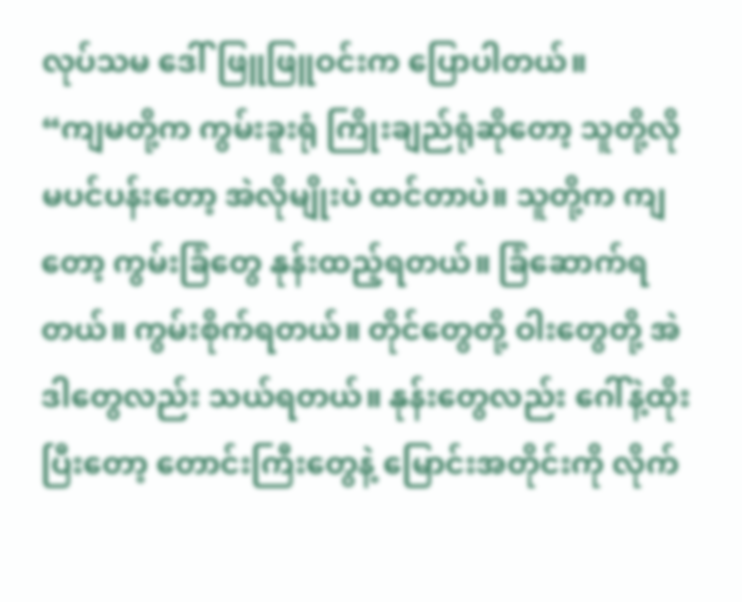လုပ်သမ ဒေါ်ဖြူဖြူဝင်းက ပြောပါတယ်။
“ကျမတို့က ကွမ်းခူးရုံ ကြိုးချည်ရုံဆိုတော့ သူတို့လို မပင်ပန်းတော့ အဲလိုမျိုးပဲ ထင်တာပဲ။ သူတို့က ကျတော့ ကွမ်းခြံတွေ နုန်းထည့်ရတယ်။ ခြံဆောက်ရတယ်။ ကွမ်းစိုက်ရတယ်။ တိုင်တွေတို့ ဝါးတွေတို့ အဲဒါတွေလည်း သယ်ရတယ်။ နုန်းတွေလည်း ဂေါ်နဲ့ထိုးပြီးတော့ တောင်းကြီးတွေနဲ့ မြောင်းအတိုင်းကို လိုက်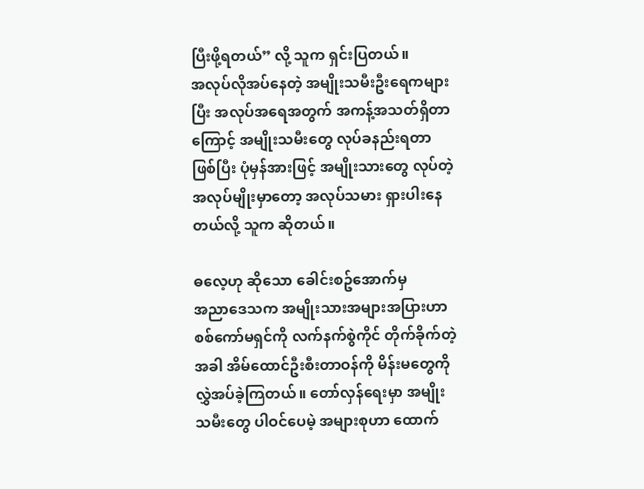ပြီးဖို့ရတယ်” လို့ သူက ရှင်းပြတယ်။
အလုပ်လိုအပ်နေတဲ့ အမျိုးသမီးဦးရေကများပြီး အလုပ်အရေအတွက် အကန့်အသတ်ရှိတာကြောင့် အမျိုးသမီးတွေ လုပ်ခနည်းရတာဖြစ်ပြီး ပုံမှန်အားဖြင့် အမျိုးသားတွေ လုပ်တဲ့ အလုပ်မျိုးမှာတော့ အလုပ်သမား ရှားပါးနေတယ်လို့ သူက ဆိုတယ်။

ဓလေ့ဟု ဆိုသော ခေါင်းစဥ်အောက်မှ
အညာဒေသက အမျိုးသားအများအပြားဟာ စစ်ကော်မရှင်ကို လက်နက်စွဲကိုင် တိုက်ခိုက်တဲ့အခါ အိမ်ထောင်ဦးစီးတာဝန်ကို မိန်းမတွေကို လွှဲအပ်ခဲ့ကြတယ်။ တော်လှန်ရေးမှာ အမျိုးသမီးတွေ ပါဝင်ပေမဲ့ အများစုဟာ ထောက်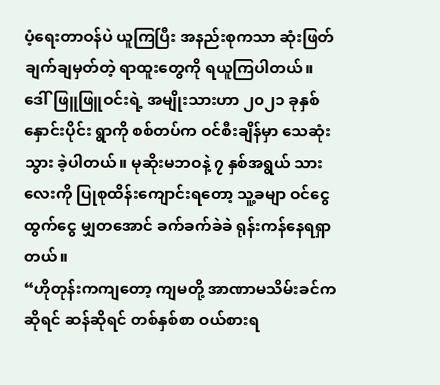ပံ့ရေးတာဝန်ပဲ ယူကြပြီး အနည်းစုကသာ ဆုံးဖြတ်ချက်ချမှတ်တဲ့ ရာထူးတွေကို ရယူကြပါတယ်။
ဒေါ်ဖြူဖြူဝင်းရဲ့ အမျိုးသားဟာ ၂၀၂၁ ခုနှစ်နှောင်းပိုင်း ရွာကို စစ်တပ်က ဝင်စီးချိန်မှာ သေဆုံးသွား ခဲ့ပါတယ်။ မုဆိုးမဘဝနဲ့ ၇ နှစ်အရွယ် သားလေးကို ပြုစုထိန်းကျောင်းရတော့ သူ့ခမျာ ဝင်ငွေထွက်ငွေ မျှတအောင် ခက်ခက်ခဲခဲ ရုန်းကန်နေရရှာတယ်။
“ဟိုတုန်းကကျတော့ ကျမတို့ အာဏာမသိမ်းခင်ကဆိုရင် ဆန်ဆိုရင် တစ်နှစ်စာ ဝယ်စားရ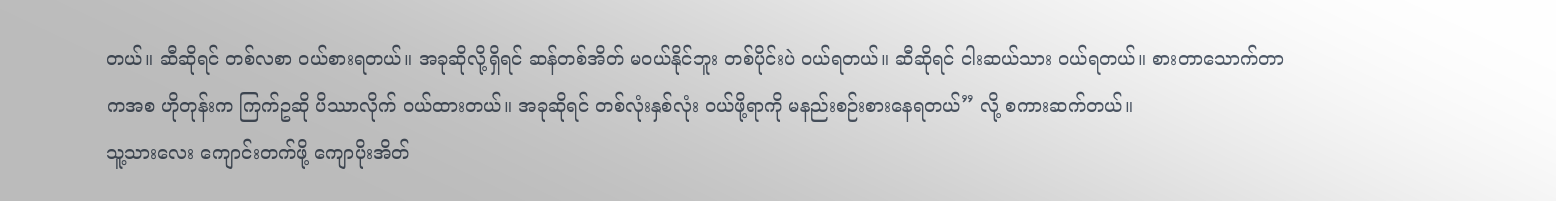တယ်။ ဆီဆိုရင် တစ်လစာ ဝယ်စားရတယ်။ အခုဆိုလို့ရှိရင် ဆန်တစ်အိတ် မဝယ်နိုင်ဘူး တစ်ပိုင်းပဲ ဝယ်ရတယ်။ ဆီဆိုရင် ငါးဆယ်သား ဝယ်ရတယ်။ စားတာသောက်တာကအစ ဟိုတုန်းက ကြက်ဥဆို ပိဿာလိုက် ဝယ်ထားတယ်။ အခုဆိုရင် တစ်လုံးနှစ်လုံး ဝယ်ဖို့ရာကို မနည်းစဉ်းစားနေရတယ်” လို့ စကားဆက်တယ်။
သူ့သားလေး ကျောင်းတက်ဖို့ ကျောပိုးအိတ်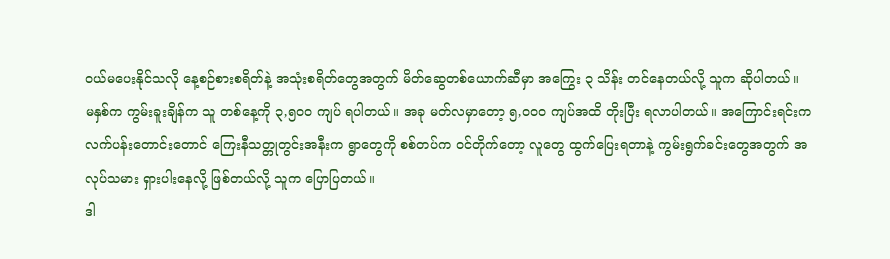ဝယ်မပေးနိုင်သလို နေ့စဉ်စားစရိတ်နဲ့ အသုံးစရိတ်တွေအတွက် မိတ်ဆွေတစ်ယောက်ဆီမှာ အကြွေး ၃ သိန်း တင်နေတယ်လို့ သူက ဆိုပါတယ်။
မနှစ်က ကွမ်းခူးချိန်က သူ တစ်နေ့ကို ၃,၅၀၀ ကျပ် ရပါတယ်။ အခု မတ်လမှာတော့ ၅,၀၀၀ ကျပ်အထိ တိုးပြီး ရလာပါတယ်။ အကြောင်းရင်းက လက်ပန်းတောင်းတောင် ကြေးနီသတ္တုတွင်းအနီးက ရွာတွေကို စစ်တပ်က ဝင်တိုက်တော့ လူတွေ ထွက်ပြေးရတာနဲ့ ကွမ်းရွက်ခင်းတွေအတွက် အလုပ်သမား ရှားပါးနေလို့ ဖြစ်တယ်လို့ သူက ပြောပြတယ်။
ဒါ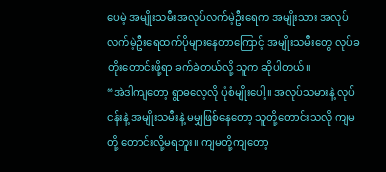ပေမဲ့ အမျိုးသမီးအလုပ်လက်မဲ့ဦးရေက အမျိုးသား အလုပ်လက်မဲ့ဦးရေထက်ပိုများနေတာကြောင့် အမျိုးသမီးတွေ လုပ်ခတိုးတောင်းဖို့ရာ ခက်ခဲတယ်လို့ သူက ဆိုပါတယ်။
“အဲဒါကျတော့ ရွာဓလေ့လို ပုံစံမျိုးပေါ့။ အလုပ်သမားနဲ့ လုပ်ငန်းနဲ့ အမျိုးသမီးနဲ့ မမျှဖြစ်နေတော့ သူတို့တောင်းသလို ကျမတို့ တောင်းလို့မရဘူး။ ကျမတို့ကျတော့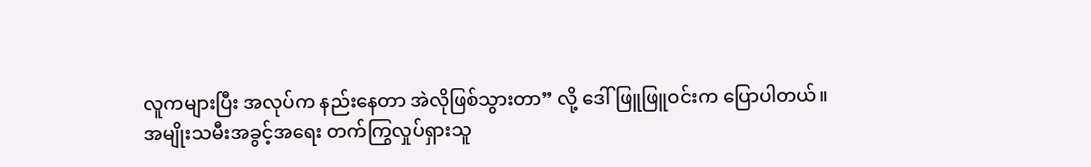လူကများပြီး အလုပ်က နည်းနေတာ အဲလိုဖြစ်သွားတာ” လို့ ဒေါ်ဖြူဖြူဝင်းက ပြောပါတယ်။
အမျိုးသမီးအခွင့်အရေး တက်ကြွလှုပ်ရှားသူ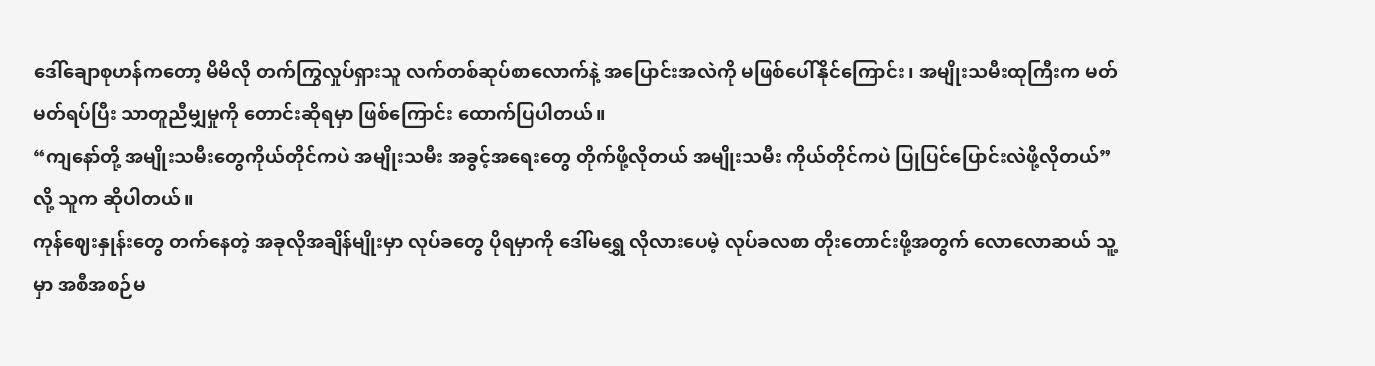ဒေါ်ချောစုဟန်ကတော့ မိမိလို တက်ကြွလှုပ်ရှားသူ လက်တစ်ဆုပ်စာလောက်နဲ့ အပြောင်းအလဲကို မဖြစ်ပေါ်နိုင်ကြောင်း၊ အမျိုးသမီးထုကြီးက မတ်မတ်ရပ်ပြီး သာတူညီမျှမှုကို တောင်းဆိုရမှာ ဖြစ်ကြောင်း ထောက်ပြပါတယ်။
“ကျနော်တို့ အမျိုးသမီးတွေကိုယ်တိုင်ကပဲ အမျိုးသမီး အခွင့်အရေးတွေ တိုက်ဖို့လိုတယ် အမျိုးသမီး ကိုယ်တိုင်ကပဲ ပြုပြင်ပြောင်းလဲဖို့လိုတယ်” လို့ သူက ဆိုပါတယ်။
ကုန်ဈေးနှုန်းတွေ တက်နေတဲ့ အခုလိုအချိန်မျိုးမှာ လုပ်ခတွေ ပိုရမှာကို ဒေါ်မရွှေ လိုလားပေမဲ့ လုပ်ခလစာ တိုးတောင်းဖို့အတွက် လောလောဆယ် သူ့မှာ အစီအစဉ်မ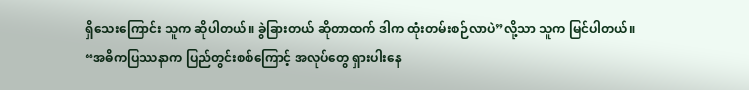ရှိသေးကြောင်း သူက ဆိုပါတယ်။ ခွဲခြားတယ် ဆိုတာထက် ဒါက ထုံးတမ်းစဉ်လာပဲ”လို့သာ သူက မြင်ပါတယ်။
“အဓိကပြဿနာက ပြည်တွင်းစစ်ကြောင့် အလုပ်တွေ ရှားပါးနေ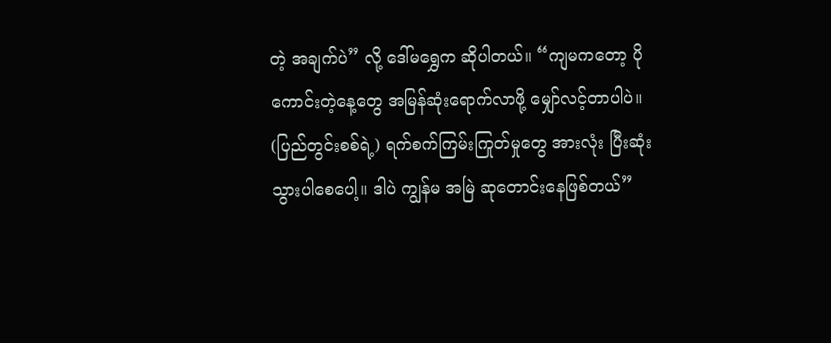တဲ့ အချက်ပဲ” လို့ ဒေါ်မရွှေက ဆိုပါတယ်။ “ကျမကတော့ ပိုကောင်းတဲ့နေ့တွေ အမြန်ဆုံးရောက်လာဖို့ မျှော်လင့်တာပါပဲ။ (ပြည်တွင်းစစ်ရဲ့) ရက်စက်ကြမ်းကြုတ်မှုတွေ အားလုံး ပြီးဆုံးသွားပါစေပေါ့။ ဒါပဲ ကျွန်မ အမြဲ ဆုတောင်းနေဖြစ်တယ်”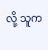လို့ သူက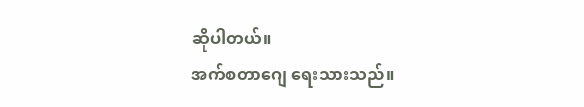ဆိုပါတယ်။
အက်စတာဂျေ ရေးသားသည်။